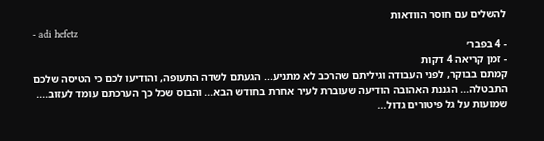להשלים עם חוסר הוודאות
- adi hefetz
- 4 בפבר׳
- זמן קריאה 4 דקות
קמתם בבוקר, לפני העבודה וגיליתם שהרכב לא מתניע... הגעתם לשדה התעופה, והודיעו לכם כי הטיסה שלכם התבטלה... הגננת האהובה הודיעה שעוברת לעיר אחרת בחודש הבא... והבוס שכל כך הערכתם עומד לעזוב.... שמועות על גל פיטורים גדול...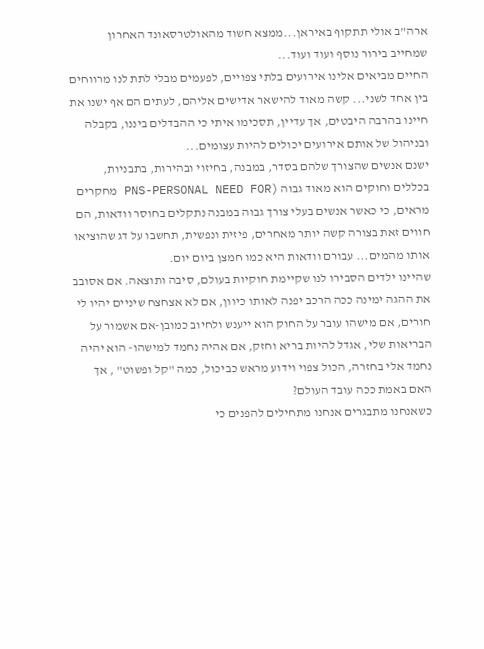ארה"ב אולי תתקוף באיראן...ממצא חשוד מהאולטרסאונד האחרון שמחייב בירור נוסף ועוד ועוד...
החיים מביאים אלינו אירועים בלתי צפויים, לפעמים מבלי לתת לנו מרווחים בין אחד לשני... קשה מאוד להישאר אדישים אליהם, לעתים הם אף ישנו את חיינו בהרבה היבטים, אך עדיין, תסכימו איתי כי ההבדלים ביננו, בקבלה ובניהול של אותם אירועים יכולים להיות עצומים...
ישנם אנשים שהצורך שלהם בסדר, במבנה, בחיזוי ובהירות, בתבניות, בכללים וחוקים הוא מאוד גבוה (PNS-PERSONAL NEED FOR מחקרים מראים, כי כאשר אנשים בעלי צורך גבוה במבנה נתקלים בחוסר וודאות, הם חווים זאת בצורה קשה יותר מאחרים, פיזית ונפשית, תחשבו על דג שהוציאו אותו מהמים... עבורם וודאות היא כמו חמצן ביום יום.
שהיינו ילדים הסבירו לנו שקיימת חוקיות בעולם, סיבה ותוצאה. אם אסובב את ההגה ימינה ככה הרכב יפנה לאותו כיוון, אם לא אצחצח שיניים יהיו לי חורים, אם מישהו עובר על החוק הוא ייענש ולחיוב כמובן-אם אשמור על הבריאות שלי, אגדל להיות בריא וחזק, אם אהיה נחמד למישהו- הוא יהיה נחמד אלי בחזרה, הכול צפוי וידוע מראש כביכול, כמה "קל ופשוט" , אך האם באמת ככה עובד העולם?
כשאנחנו מתבגרים אנחנו מתחילים להפנים כי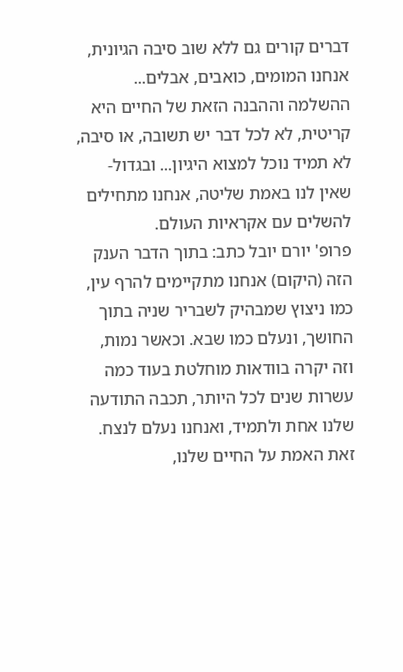דברים קורים גם ללא שוב סיבה הגיונית, אנחנו המומים, כואבים, אבלים... ההשלמה וההבנה הזאת של החיים היא קריטית, לא לכל דבר יש תשובה, או סיבה, לא תמיד נוכל למצוא היגיון... ובגדול- שאין לנו באמת שליטה, אנחנו מתחילים להשלים עם אקראיות העולם.
פרופ' יורם יובל כתב: בתוך הדבר הענק הזה (היקום) אנחנו מתקיימים להרף עין, כמו ניצוץ שמבהיק לשבריר שניה בתוך החושך, ונעלם כמו שבא. וכאשר נמות, וזה יקרה בוודאות מוחלטת בעוד כמה עשרות שנים לכל היותר, תכבה התודעה שלנו אחת ולתמיד, ואנחנו נעלם לנצח.
זאת האמת על החיים שלנו,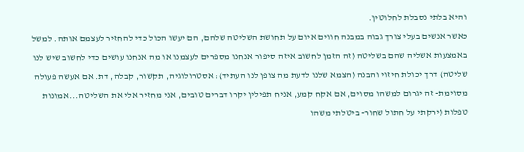והיא בלתי נסבלת לחלוטין.
כאשר אנשים בעלי צורך גבוה במבנה חווים איום על תחושת השליטה שלהם, הם יעשו הכול כדי להחזיר לעצמם אותה. למשל באמצעות אשליה שהם בשליטה (זה הזמן לחשוב איזה סיפור אנחנו מספרים לעצמנו או מה אנחנו עושים כדי לחשוב שיש לנו שליטה) דרך יכולת חיזוי והבנה (הצמא שלנו לדעת מה צופן לנו העתיד): אסטרולוגיה, תקשור, קבלה, דת. אם אעשה פעולה מסוימת- זה יגרום למשהו מסוים, אם אקח קמע, אניח תפילין יקרו דברים טובים, אני מחזיר אלי את השליטה...אמונות טפלות (ירקתי על חתול שחור- ביטלתי משהו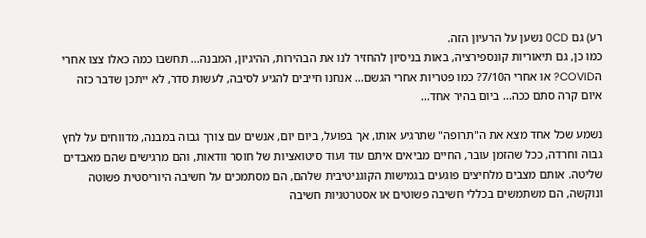רע) גם 0CD נשען על הרעיון הזה.
כמו כן, גם תיאוריות קונספירציה, באות בניסיון להחזיר לנו את הבהירות, ההיגיון, המבנה... תחשבו כמה כאלו צצו אחרי הCOVID? או אחרי ה7/10? כמו פטריות אחרי הגשם... אנחנו חייבים להגיע לסיבה, לעשות סדר, לא ייתכן שדבר כזה איום קרה סתם ככה... ביום בהיר אחד...

נשמע שכל אחד מצא את ה"תרופה" שתרגיע אותו, אך בפועל, ביום יום, אנשים עם צורך גבוה במבנה, מדווחים על לחץ גבוה וחרדה, ככל שהזמן עובר, החיים מביאים איתם עוד ועוד סיטואציות של חוסר וודאות, והם מרגישים שהם מאבדים שליטה. אותם מצבים מלחיצים פוגעים בגמישות הקוגניטיבית שלהם, הם מסתמכים על חשיבה היוריסטית פשוטה ונוקשה, הם משתמשים בכללי חשיבה פשוטים או אסטרטגיות חשיבה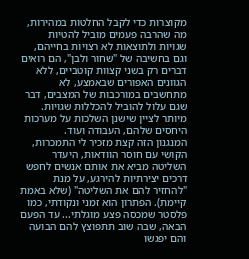מקוצרות כדי לקבל החלטות במהירות, מה שהרבה פעמים מוביל להטיות שגויות ולתוצאות לא רצויות בחייהם, וגם בחשיבה של "שחור ולבן", הם רואים דברים רק בשני קצוות קוטביים, ללא הגוונים האפורים שבאמצע, לא מתחשבים במורכבות של המצבים, דבר שגם עלול להוביל להכללות שגויות. מיותר לציין שישנן השלכות על מערכות היחסים שלהם, העבודה ועוד.
המנגנון הזה קצת מזכיר לי התמכרות, הקושי עם חוסר הוודאות, היעדר השליטה מביא את אותם אנשים לחפש דרכים יצירתיות להירגע, על מנת "להחזיר להם את השליטה" (שלא באמת קיימת). הפתרון הוא זמני ונקודתי, כמו פלסטר שמכסה פצע מוגלתי... עד הפעם הבאה, שבה שוב תתפוצץ להם הבועה והם יפגשו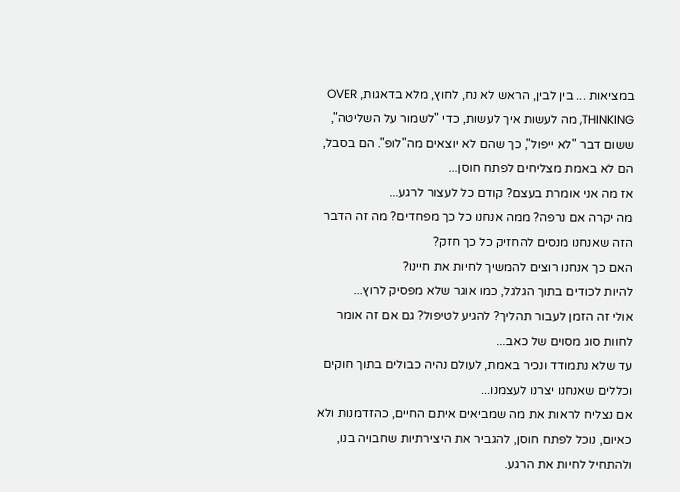במציאות ... בין לבין, הראש לא נח, לחוץ, מלא בדאגות, OVER THINKING, מה לעשות איך לעשות, כדי "לשמור על השליטה", ששום דבר "לא ייפול", כך שהם לא יוצאים מה"לופ". הם בסבל, הם לא באמת מצליחים לפתח חוסן...
אז מה אני אומרת בעצם? קודם כל לעצור לרגע...
מה יקרה אם נרפה? ממה אנחנו כל כך מפחדים? מה זה הדבר הזה שאנחנו מנסים להחזיק כל כך חזק?
האם כך אנחנו רוצים להמשיך לחיות את חיינו?
להיות לכודים בתוך הגלגל, כמו אוגר שלא מפסיק לרוץ...
אולי זה הזמן לעבור תהליך? להגיע לטיפול? גם אם זה אומר לחוות סוג מסוים של כאב...
עד שלא נתמודד ונכיר באמת, לעולם נהיה כבולים בתוך חוקים וכללים שאנחנו יצרנו לעצמנו...
אם נצליח לראות את מה שמביאים איתם החיים, כהזדמנות ולא כאיום, נוכל לפתח חוסן, להגביר את היצירתיות שחבויה בנו, ולהתחיל לחיות את הרגע.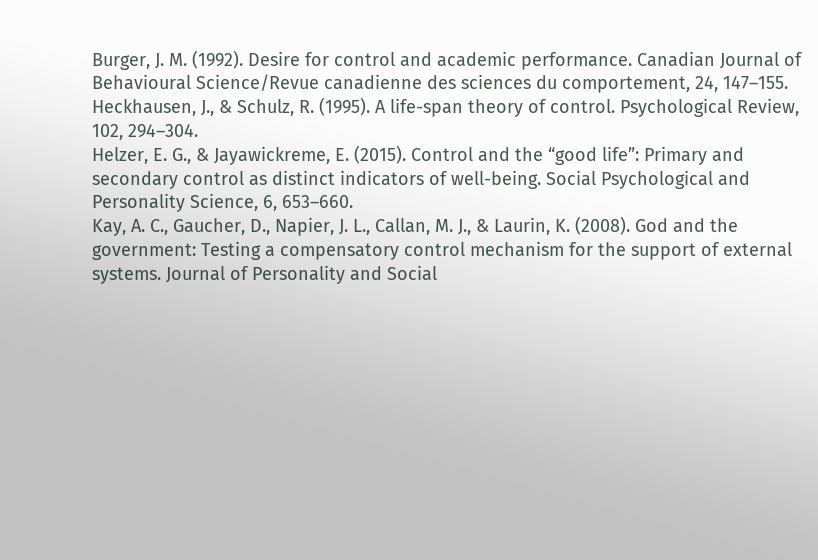Burger, J. M. (1992). Desire for control and academic performance. Canadian Journal of
Behavioural Science/Revue canadienne des sciences du comportement, 24, 147–155.
Heckhausen, J., & Schulz, R. (1995). A life-span theory of control. Psychological Review,
102, 294–304.
Helzer, E. G., & Jayawickreme, E. (2015). Control and the “good life”: Primary and
secondary control as distinct indicators of well-being. Social Psychological and
Personality Science, 6, 653–660.
Kay, A. C., Gaucher, D., Napier, J. L., Callan, M. J., & Laurin, K. (2008). God and the
government: Testing a compensatory control mechanism for the support of external
systems. Journal of Personality and Social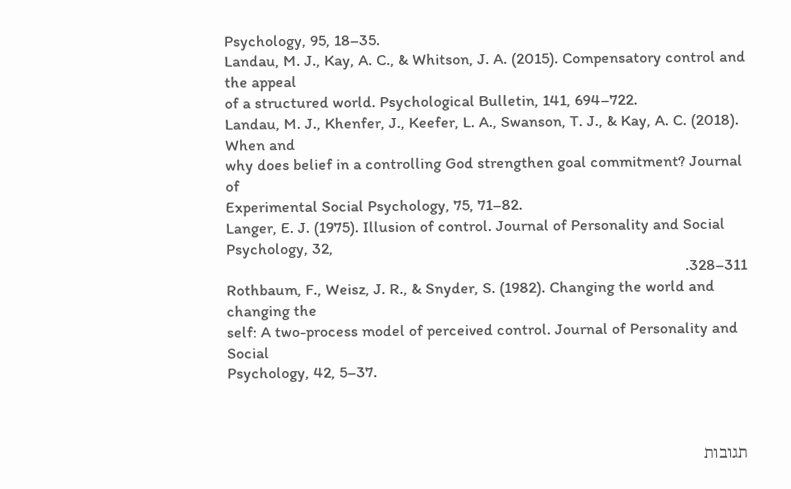Psychology, 95, 18–35.
Landau, M. J., Kay, A. C., & Whitson, J. A. (2015). Compensatory control and the appeal
of a structured world. Psychological Bulletin, 141, 694–722.
Landau, M. J., Khenfer, J., Keefer, L. A., Swanson, T. J., & Kay, A. C. (2018). When and
why does belief in a controlling God strengthen goal commitment? Journal of
Experimental Social Psychology, 75, 71–82.
Langer, E. J. (1975). Illusion of control. Journal of Personality and Social Psychology, 32,
311–328.
Rothbaum, F., Weisz, J. R., & Snyder, S. (1982). Changing the world and changing the
self: A two-process model of perceived control. Journal of Personality and Social
Psychology, 42, 5–37.



תגובות